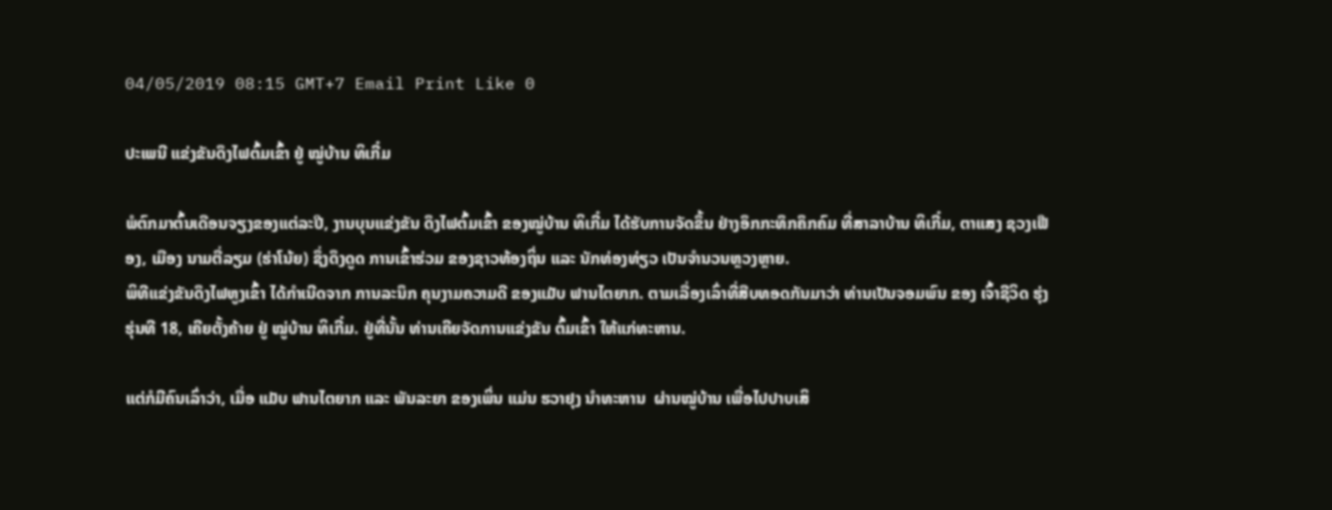04/05/2019 08:15 GMT+7 Email Print Like 0

ປະເພນີ ແຂ່ງຂັນດຶງໄຟຕົ້ມເຂົ້າ ຢູ່ ໝູ່ບ້ານ ທິເກີ໋ມ

ພໍຕົກມາຕົ້ນເດືອນຈຽງຂອງແຕ່ລະປີ, ງານບຸນແຂ່ງຂັນ ດຶງໄຟຕົ້ມເຂົ້າ ຂອງໝູ່ບ້ານ ທິເກີ໋ມ ໄດ້ຮັບການຈັດຂຶ້ນ ຢ່າງອຶກກະທຶກຄຶກຄົມ ທີ່ສາລາບ້ານ ທິເກີ໋ມ, ຕາແສງ ຊວງເຟືອງ, ເມືອງ ນາມຕື່ລຽມ (ຮ່າໂນ້ຍ) ຊຶ່ງດຶງດູດ ການເຂົ້າຮ່ວມ ຂອງຊາວທ້ອງຖິ່ນ ແລະ ນັກທ່ອງທ່ຽວ ເປັນຈຳນວນຫຼວງຫຼາຍ.
ພິທີແຂ່ງຂັນດຶງໄຟຫູງເຂົ້າ ໄດ້ກຳເນີດຈາກ ການລະນຶກ ຄຸນງາມຄວາມດີ ຂອງແມັບ ຟານໄຕຍາກ. ຕາມເລື່ອງເລົ່າທີ່ສືບທອດກັນມາວ່າ ທ່ານເປັນຈອມພົນ ຂອງ ເຈົ້າຊີວິດ ຮຸ່ງ ຮຸ່ນທີ 18, ເຄີຍຕັ້ງຄ້າຍ ຢູ່ ໝູ່ບ້ານ ທິເກີ໋ມ. ຢູ່ທີ່ນັ້ນ ທ່ານເຄີຍຈັດການແຂ່ງຂັນ ຕົ້ມເຂົ້າ ໃຫ້ແກ່ທະຫານ.

ແຕ່ກໍມີຄົນເລົ່າວ່າ, ເມື່ອ ແມັບ ຟານໄຕຍາກ ແລະ ພັນລະຍາ ຂອງເພິ່ນ ແມ່ນ ຮວາຢຸງ ນຳທະຫານ  ຜ່ານໝູ່ບ້ານ ເພື່ອໄປປາບເສິ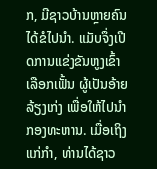ກ, ມີຊາວບ້ານຫຼາຍຄົນ ໄດ້ຂໍໄປນຳ. ແມັບຈຶ່ງເປີດການແຂ່ງຂັນຫູງເຂົ້າ ເລືອກເຟັ້ນ ຜູ້ເປັນອ້າຍລ້ຽງເກ່ງ ເພື່ອໃຫ້ໄປນຳ ກອງທະຫານ. ເມື່ອເຖິງແກ່ກຳ, ທ່ານໄດ້ຊາວ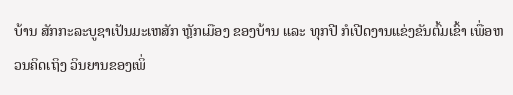ບ້ານ ສັກກະລະບູຊາເປັນມະເຫສັກ ຫຼັກເມືອງ ຂອງບ້ານ ແລະ ທຸກປີ ກໍເປີດງານແຂ່ງຂັນຕົ້ມເຂົ້າ ເພື່ອຫວນຄິດເຖິງ ວິນຍານຂອງເພິ່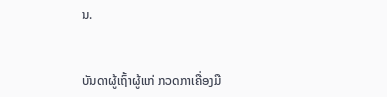ນ.


ບັນດາຜູ້ເຖົ້າຜູ້ແກ່ ກວດກາເຄື່ອງມື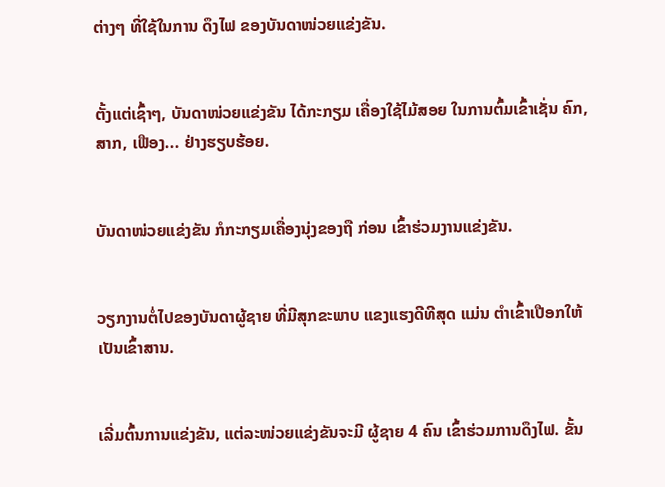ຕ່າງໆ ທີ່ໃຊ້ໃນການ ດຶງໄຟ ຂອງບັນດາໜ່ວຍແຂ່ງຂັນ.


ຕັ້ງແຕ່ເຊົ້າໆ, ບັນດາໜ່ວຍແຂ່ງຂັນ ໄດ້ກະກຽມ ເຄື່ອງໃຊ້ໄມ້ສອຍ ໃນການຕົ້ມເຂົ້າເຊັ່ນ ຄົກ, ສາກ, ເຟືອງ... ຢ່າງຮຽບຮ້ອຍ.


ບັນດາໜ່ວຍແຂ່ງຂັນ ກໍກະກຽມເຄື່ອງນຸ່ງຂອງຖື ກ່ອນ ເຂົ້າຮ່ວມງານແຂ່ງຂັນ.


ວຽກງານຕໍ່ໄປຂອງບັນດາຜູ້ຊາຍ ທີ່ມີສຸກຂະພາບ ແຂງແຮງດີທີສຸດ ແມ່ນ ຕຳເຂົ້າເປືອກໃຫ້ເປັນເຂົ້າສານ.


ເລີ່ມຕົ້ນການແຂ່ງຂັນ, ແຕ່ລະໜ່ວຍແຂ່ງຂັນຈະມີ ຜູ້ຊາຍ 4 ຄົນ ເຂົ້າຮ່ວມການດຶງໄຟ. ຂັ້ນ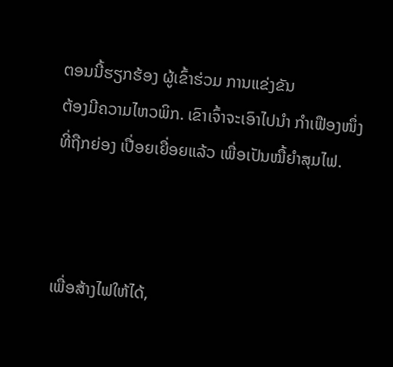ຕອນນີ້ຮຽກຮ້ອງ ຜູ້ເຂົ້າຮ່ວມ ການແຂ່ງຂັນ
ຕ້ອງມີຄວາມໄຫວພິກ. ເຂົາເຈົ້າຈະເອົາໄປນຳ ກຳເຟືອງໜຶ່ງ ທີ່ຖືກຍ່ອງ ເປື່ອຍເຍື່ອຍແລ້ວ ເພື່ອເປັນໝື້ຍຳສຸມໄຟ.



ເພື່ອສ້າງໄຟໃຫ້ໄດ້,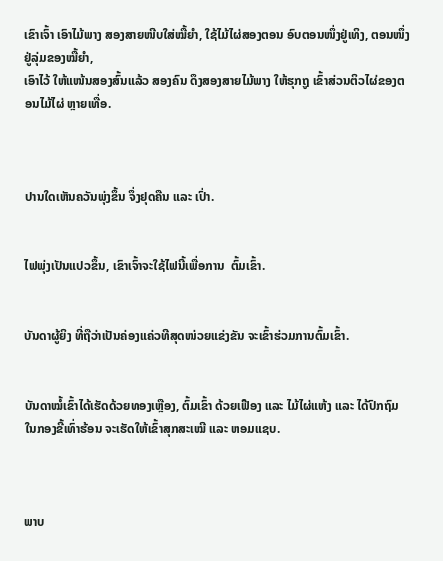ເຂົາເຈົ້າ ເອົາໄມ້ພາງ ສອງສາຍໜີບໃສ່ໝື້ຍຳ, ໃຊ້ໄມ້ໄຜ່ສອງຕອນ ອົບຕອນໜຶ່ງຢູ່ເທິງ, ຕອນໜຶ່ງ ຢູ່ລຸ່ມຂອງໝື້ຍຳ,
ເອົາໄວ້ ໃຫ້ແໜ້ນສອງສົ້ນແລ້ວ ສອງຄົນ ດຶງສອງສາຍໄມ້ພາງ ໃຫ້ຮຸກຖູ ເຂົ້າສ່ວນຕິວໄຜ່ຂອງຕອນໄມ້ໄຜ່ ຫຼາຍເທື່ອ.



ປານໃດເຫັນຄວັນພຸ່ງຂຶ້ນ ຈຶ່ງຢຸດຄືນ ແລະ ເປົ່າ.


ໄຟພຸ່ງເປັນແປວຂຶ້ນ, ເຂົາເຈົ້າຈະໃຊ້ໄຟນີ້ເພື່ອການ  ຕົ້ມເຂົ້າ.


ບັນດາຜູ້ຍິງ ທີ່ຖືວ່າເປັນຄ່ອງແຄ່ວທີສຸດໜ່ວຍແຂ່ງຂັນ ຈະເຂົ້າຮ່ວມການຕົ້ມເຂົ້າ.


ບັນດາໝໍ້ເຂົ້າໄດ້ເຮັດດ້ວຍທອງເຫຼືອງ, ຕົ້ມເຂົ້າ ດ້ວຍເຟືອງ ແລະ ໄມ້ໄຜ່ແຫ້ງ ແລະ ໄດ້ປົກຖົມ
ໃນກອງຂີ້ເທົ່າຮ້ອນ ຈະເຮັດໃຫ້ເຂົ້າສຸກສະເໝີ ແລະ ຫອມແຊບ.



ພາບ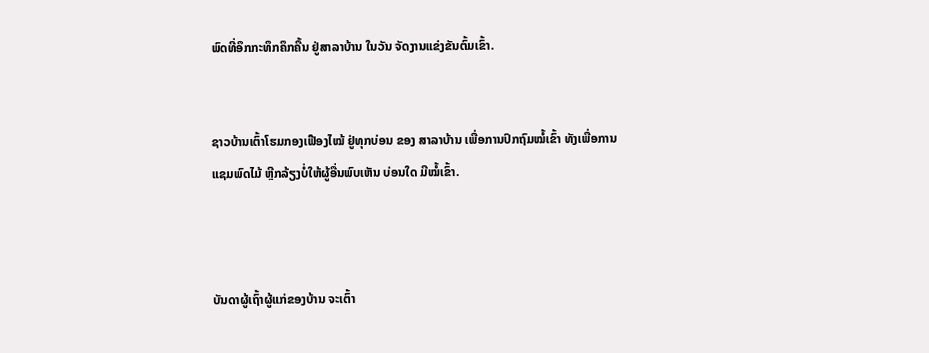ພົດທີ່ອຶກກະທຶກຄຶກຄື້ນ ຢູ່ສາລາບ້ານ ໃນວັນ ຈັດງານແຂ່ງຂັນຕົ້ມເຂົ້າ.


ຊາວບ້ານເຕົ້າໂຮມກອງເຟືອງໄໝ້ ຢູ່ທຸກບ່ອນ ຂອງ ສາລາບ້ານ ເພື່ອການປົກຖົມໝໍ້ເຂົ້າ ທັງເພື່ອການ
ແຊມພົດໄມ້ ຫຼີກລ້ຽງບໍ່ໃຫ້ຜູ້ອື່ນພົບເຫັນ ບ່ອນໃດ ມີໝໍ້ເຂົ້າ.



ບັນດາຜູ້ເຖົ້າຜູ້ແກ່ຂອງບ້ານ ຈະເຕົ້າ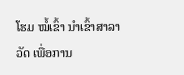ໂຮມ ໝໍ້ເຂົ້າ ນຳເຂົ້າສາລາວັດ ເພື່ອການ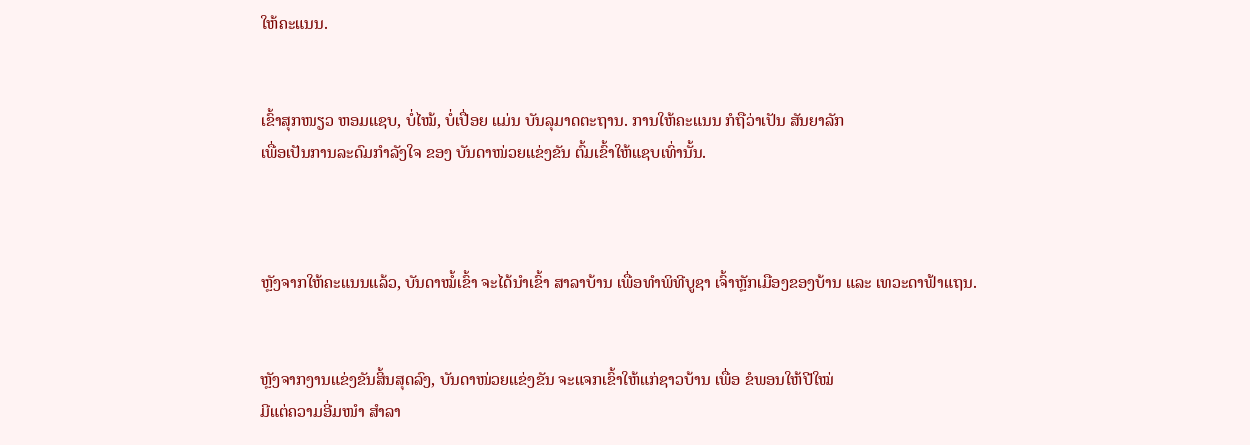ໃຫ້ຄະແນນ.


ເຂົ້າສຸກໜຽວ ຫອມແຊບ, ບໍ່ໄໝ້, ບໍ່ເປື່ອຍ ແມ່ນ ບັນລຸມາດຕະຖານ. ການໃຫ້ຄະແນນ ກໍຖືວ່າເປັນ ສັນຍາລັກ
ເພື່ອເປັນການລະດົມກຳລັງໃຈ ຂອງ ບັນດາໜ່ວຍແຂ່ງຂັນ ຕົ້ມເຂົ້າໃຫ້ແຊບເທົ່ານັ້ນ.



ຫຼັງຈາກໃຫ້ຄະແນນແລ້ວ, ບັນດາໝໍ້ເຂົ້າ ຈະໄດ້ນຳເຂົ້າ ສາລາບ້ານ ເພື່ອທຳພິທີບູຊາ ເຈົ້າຫຼັກເມືອງຂອງບ້ານ ແລະ ເທວະດາຟ້າແຖນ.


ຫຼັງຈາກງານແຂ່ງຂັນສິ້ນສຸດລົງ, ບັນດາໜ່ວຍແຂ່ງຂັນ ຈະແຈກເຂົ້າໃຫ້ແກ່ຊາວບ້ານ ເພື່ອ ຂໍພອນໃຫ້ປີໃໝ່
ມີແຕ່ຄວາມອີ່ມໜຳ ສຳລາ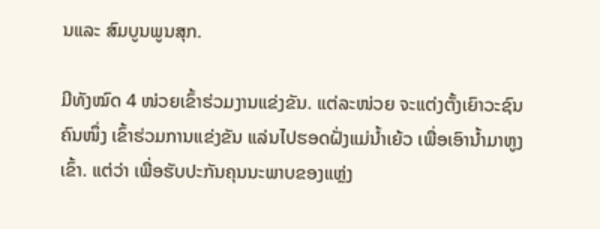ນແລະ ສົມບູນພູນສຸກ.

ມີທັງໝົດ 4 ໜ່ວຍເຂົ້າຮ່ວມງານແຂ່ງຂັນ. ແຕ່ລະໜ່ວຍ ຈະແຕ່ງຕັ້ງເຍົາວະຊົນຄົນໜຶ່ງ ເຂົ້າຮ່ວມການແຂ່ງຂັນ ແລ່ນໄປຮອດຝັ່ງແມ່ນ້ຳເຍ້ວ ເພື່ອເອົານ້ຳມາຫູງເຂົ້າ. ແຕ່ວ່າ ເພື່ອຮັບປະກັນຄຸນນະພາບຂອງແຫຼ່ງ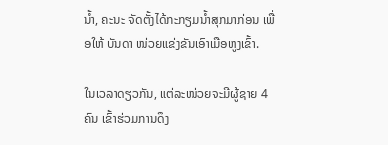ນ້ຳ, ຄະນະ ຈັດຕັ້ງໄດ້ກະກຽມນ້ຳສຸກມາກ່ອນ ເພື່ອໃຫ້ ບັນດາ ໜ່ວຍແຂ່ງຂັນເອົາເມືອຫູງເຂົ້າ.

ໃນເວລາດຽວກັນ, ແຕ່ລະໜ່ວຍຈະມີຜູ້ຊາຍ 4 ຄົນ ເຂົ້າຮ່ວມການດຶງ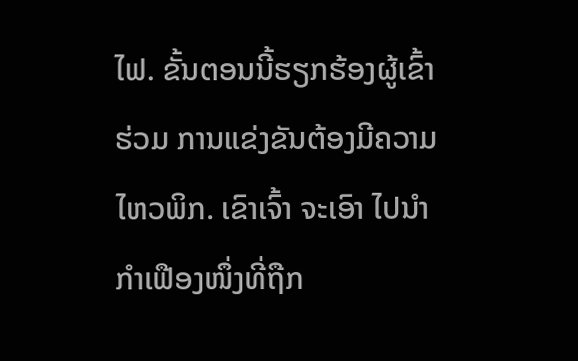ໄຟ. ຂັ້ນຕອນນີ້ຮຽກຮ້ອງຜູ້ເຂົ້າຮ່ວມ ການແຂ່ງຂັນຕ້ອງມີຄວາມໄຫວພິກ. ເຂົາເຈົ້າ ຈະເອົາ ໄປນຳ ກຳເຟືອງໜຶ່ງທີ່ຖືກ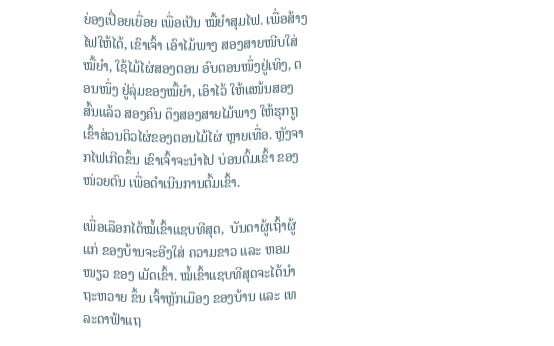ຍ່ອງເປື່ອຍເຍື່ອຍ ເພື່ອເປັນ ໝື້ຍຳສຸມໄຟ. ເພື່ອສ້າງໄຟໃຫ້ໄດ້, ເຂົາເຈົ້າ ເອົາໄມ້ພາງ ສອງສາຍໜີບໃສ່ໝື້ຍຳ, ໃຊ້ໄມ້ໄຜ່ສອງຕອນ ອົບຕອນໜຶ່ງຢູ່ເທິງ, ຕອນໜຶ່ງ ຢູ່ລຸ່ມຂອງໝື້ຍຳ, ເອົາໄວ້ ໃຫ້ແໜ້ນສອງສົ້ນແລ້ວ ສອງຄົນ ດຶງສອງສາຍໄມ້ພາງ ໃຫ້ຮຸກຖູ ເຂົ້າສ່ວນຕິວໄຜ່ຂອງຕອນໄມ້ໄຜ່ ຫຼາຍເທື່ອ. ຫຼັງຈາກໄຟເກີດຂຶ້ນ ເຂົາເຈົ້າຈະນຳໄປ ບ່ອນຕົ້ມເຂົ້າ ຂອງໜ່ວຍຕົນ ເພື່ອດຳເນີນການຕົ້ມເຂົ້າ.

ເພື່ອເລືອກໄດ້ໝໍ້ເຂົ້າແຊບທີສຸດ,  ບັນດາຜູ້ເຖົ້າຜູ້ແກ່ ຂອງບ້ານຈະອີງໃສ່ ຄວາມຂາວ ແລະ ຫອມໜຽວ ຂອງ ເມັດເຂົ້າ. ໝໍ້ເຂົ້າແຊບທີສຸດຈະໄດ້ນຳຖະຫວາຍ ຂຶ້ນ ເຈົ້າຫຼັກເມືອງ ຂອງບ້ານ ແລະ ເທລະດາຟ້າແຖ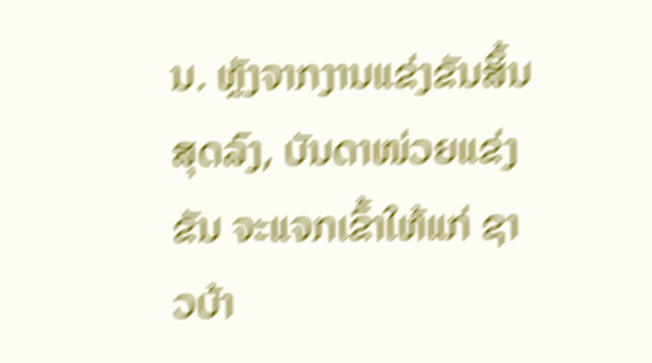ນ. ຫຼັງຈາກງານແຂ່ງຂັນສິ້ນສຸດລົງ, ບັນດາໜ່ວຍແຂ່ງຂັນ ຈະແຈກເຂົ້າໃຫ້ແກ່ ຊາວບ້າ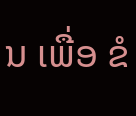ນ ເພື່ອ ຂໍ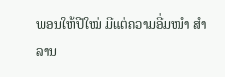ພອນໃຫ້ປີໃໝ່ ມີແຕ່ຄວາມອີ່ມໜຳ ສຳລານ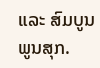ແລະ ສົມບູນພູນສຸກ.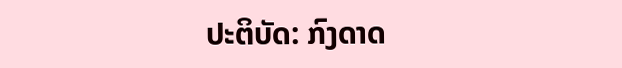ປະຕິບັດ: ກົງດາດ